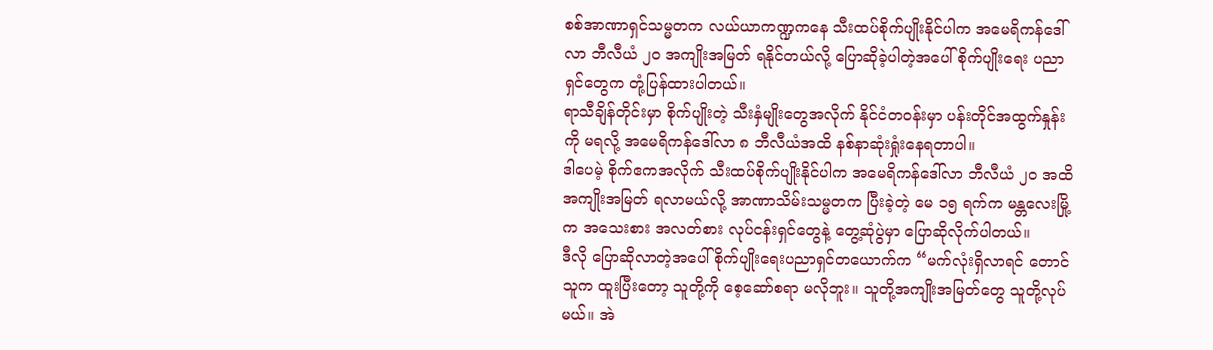စစ်အာဏာရှင်သမ္မတက လယ်ယာကဏ္ဍကနေ သီးထပ်စိုက်ပျိုးနိုင်ပါက အမေရိကန်ဒေါ်လာ ဘီလီယံ ၂၀ အကျိုးအမြတ် ရနိုင်တယ်လို့ ပြောဆိုခဲ့ပါတဲ့အပေါ် စိုက်ပျိုးရေး ပညာရှင်တွေက တုံ့ပြန်ထားပါတယ်။
ရာသီချိန်တိုင်းမှာ စိုက်ပျိုးတဲ့ သီးနှံမျိုးတွေအလိုက် နိုင်ငံတဝန်းမှာ ပန်းတိုင်အထွက်နှုန်းကို မရလို့ အမေရိကန်ဒေါ်လာ ၈ ဘီလီယံအထိ နစ်နာဆုံးရှုံးနေရတာပါ။
ဒါပေမဲ့ စိုက်ဧကအလိုက် သီးထပ်စိုက်ပျိုးနိုင်ပါက အမေရိကန်ဒေါ်လာ ဘီလီယံ ၂၀ အထိ အကျိုးအမြတ် ရလာမယ်လို့ အာဏာသိမ်းသမ္မတက ပြီးခဲ့တဲ့ မေ ၁၅ ရက်က မန္တလေးမြို့က အသေးစား အလတ်စား လုပ်ငန်းရှင်တွေနဲ့ တွေ့ဆုံပွဲမှာ ပြောဆိုလိုက်ပါတယ်။
ဒီလို ပြောဆိုလာတဲ့အပေါ် စိုက်ပျိုးရေးပညာရှင်တယောက်က “မက်လုံးရှိလာရင် တောင်သူက ထူးပြီးတော့ သူတို့ကို စေ့ဆော်စရာ မလိုဘူး။ သူတို့အကျိုးအမြတ်တွေ သူတို့လုပ်မယ်။ အဲ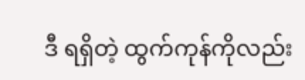ဒီ ရရှိတဲ့ ထွက်ကုန်ကိုလည်း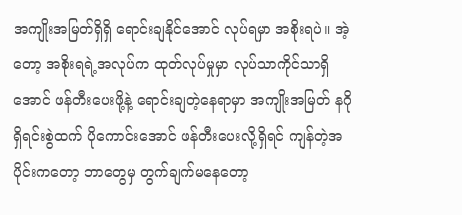အကျိုးအမြတ်ရှိရှိ ရောင်းချနိုင်အောင် လုပ်ရမှာ အစိုးရပဲ။ အဲ့တော့ အစိုးရရဲ့အလုပ်က ထုတ်လုပ်မှုမှာ လုပ်သာကိုင်သာရှိအောင် ဖန်တီးပေးဖို့နဲ့ ရောင်းချတဲ့နေရာမှာ အကျိုးအမြတ် နဂိုရှိရင်းစွဲထက် ပိုကောင်းအောင် ဖန်တီးပေးလို့ရှိရင် ကျန်တဲ့အပိုင်းကတော့ ဘာတွေမှ တွက်ချက်မနေတော့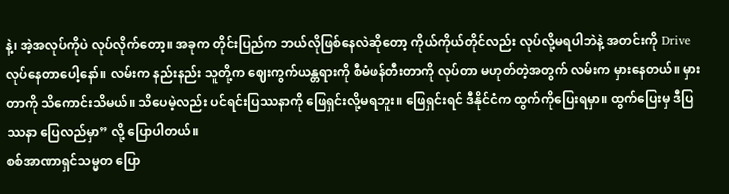နဲ့၊ အဲ့အလုပ်ကိုပဲ လုပ်လိုက်တော့။ အခုက တိုင်းပြည်က ဘယ်လိုဖြစ်နေလဲဆိုတော့ ကိုယ်ကိုယ်တိုင်လည်း လုပ်လို့မရပါဘဲနဲ့ အတင်းကို Drive လုပ်နေတာပေါ့နော်။ လမ်းက နည်းနည်း သူတို့က ဈေးကွက်ယန္တရားကို စီမံဖန်တီးတာကို လုပ်တာ မဟုတ်တဲ့အတွက် လမ်းက မှားနေတယ်။ မှားတာကို သိကောင်းသိမယ်။ သိပေမဲ့လည်း ပင်ရင်းပြဿနာကို ဖြေရှင်းလို့မရဘူး။ ဖြေရှင်းရင် ဒီနိုင်ငံက ထွက်ကိုပြေးရမှာ။ ထွက်ပြေးမှ ဒီပြဿနာ ပြေလည်မှာ” လို့ ပြောပါတယ်။
စစ်အာဏာရှင်သမ္မတ ပြော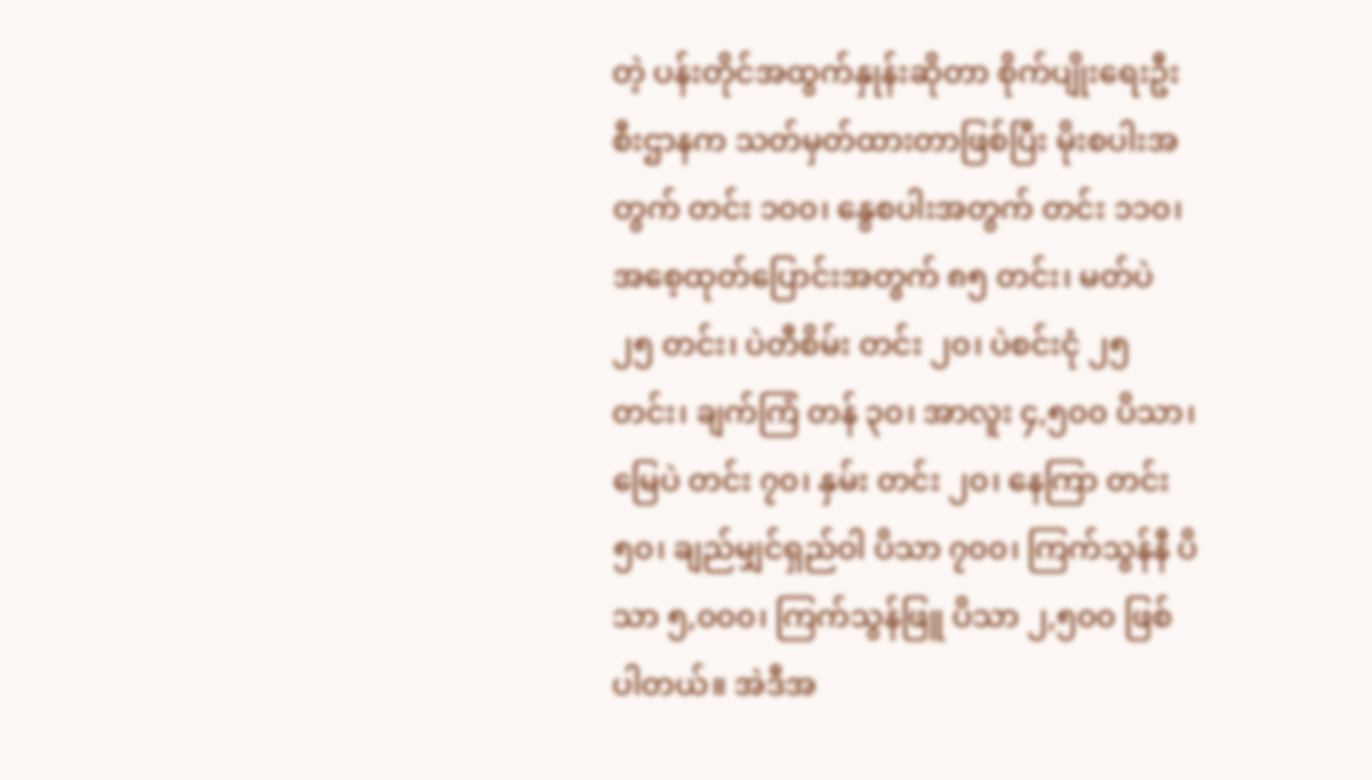တဲ့ ပန်းတိုင်အထွက်နှုန်းဆိုတာ စိုက်ပျိုးရေးဦးစီးဌာနက သတ်မှတ်ထားတာဖြစ်ပြီး မိုးစပါးအတွက် တင်း ၁၀၀၊ နွေစပါးအတွက် တင်း ၁၁၀၊ အစေ့ထုတ်ပြောင်းအတွက် ၈၅ တင်း၊ မတ်ပဲ ၂၅ တင်း၊ ပဲတီစိမ်း တင်း ၂၀၊ ပဲစင်းငုံ ၂၅ တင်း၊ ချက်ကြံ တန် ၃၀၊ အာလူး ၄,၅၀၀ ပိသာ၊ မြေပဲ တင်း ၇၀၊ နှမ်း တင်း ၂၀၊ နေကြာ တင်း ၅၀၊ ချည်မျှင်ရှည်ဝါ ပိသာ ၇၀၀၊ ကြက်သွန်နီ ပိသာ ၅,၀၀၀၊ ကြက်သွန်ဖြူ ပိသာ ၂,၅၀၀ ဖြစ်ပါတယ်။ အဲဒီအ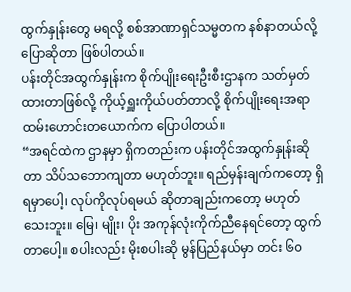ထွက်နှုန်းတွေ မရလို့ စစ်အာဏာရှင်သမ္မတက နစ်နာတယ်လို့ ပြောဆိုတာ ဖြစ်ပါတယ်။
ပန်းတိုင်အထွက်နှုန်းက စိုက်ပျိုးရေးဦးစီးဌာနက သတ်မှတ်ထားတာဖြစ်လို့ ကိုယ့်ရှူးကိုယ်ပတ်တာလို့ စိုက်ပျိုးရေးအရာထမ်းဟောင်းတယောက်က ပြောပါတယ်။
“အရင်ထဲက ဌာနမှာ ရှိကတည်းက ပန်းတိုင်အထွက်နှုန်းဆိုတာ သိပ်သဘောကျတာ မဟုတ်ဘူး။ ရည်မှန်းချက်ကတော့ ရှိရမှာပေါ့၊ လုပ်ကိုလုပ်ရမယ် ဆိုတာချည်းကတော့ မဟုတ်သေးဘူး။ မြေ၊ မျိုး၊ ပိုး အကုန်လုံးကိုက်ညီနေရင်တော့ ထွက်တာပေါ့။ စပါးလည်း မိုးစပါးဆို မွန်ပြည်နယ်မှာ တင်း ၆၀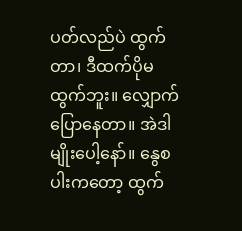ပတ်လည်ပဲ ထွက်တာ၊ ဒီထက်ပိုမထွက်ဘူး။ လျှောက်ပြောနေတာ။ အဲဒါမျိုးပေါ့နော်။ နွေစပါးကတော့ ထွက်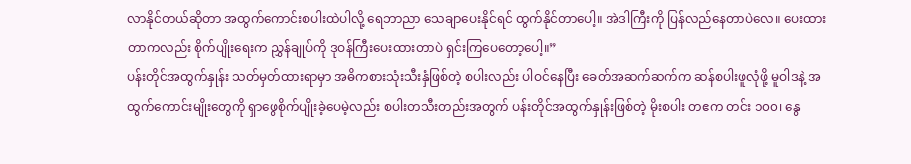လာနိုင်တယ်ဆိုတာ အထွက်ကောင်းစပါးထဲပါလို့ ရေဘာညာ သေချာပေးနိုင်ရင် ထွက်နိုင်တာပေါ့။ အဲဒါကြီးကို ပြန်လည်နေတာပဲလေ။ ပေးထားတာကလည်း စိုက်ပျိုးရေးက ညွှန်ချုပ်ကို ဒုဝန်ကြီးပေးထားတာပဲ ရှင်းကြပေတော့ပေါ့။”
ပန်းတိုင်အထွက်နှုန်း သတ်မှတ်ထားရာမှာ အဓိကစားသုံးသီးနှံဖြစ်တဲ့ စပါးလည်း ပါဝင်နေပြီး ခေတ်အဆက်ဆက်က ဆန်စပါးဖူလုံဖို့ မူဝါဒနဲ့ အထွက်ကောင်းမျိုးတွေကို ရှာဖွေစိုက်ပျိုးခဲ့ပေမဲ့လည်း စပါးတသီးတည်းအတွက် ပန်းတိုင်အထွက်နှုန်းဖြစ်တဲ့ မိုးစပါး တဧက တင်း ၁၀၀၊ နွေ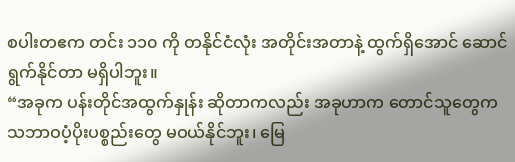စပါးတဧက တင်း ၁၁၀ ကို တနိုင်ငံလုံး အတိုင်းအတာနဲ့ ထွက်ရှိအောင် ဆောင်ရွက်နိုင်တာ မရှိပါဘူး။
“အခုက ပန်းတိုင်အထွက်နှုန်း ဆိုတာကလည်း အခုဟာက တောင်သူတွေက သဘာဝပံ့ပိုးပစ္စည်းတွေ မဝယ်နိုင်ဘူး၊ မြေ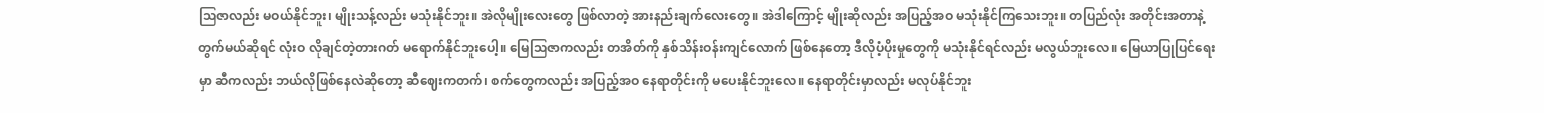ဩဇာလည်း မဝယ်နိုင်ဘူး၊ မျိုးသန့်လည်း မသုံးနိုင်ဘူး။ အဲလိုမျိုးလေးတွေ ဖြစ်လာတဲ့ အားနည်းချက်လေးတွေ။ အဲဒါကြောင့် မျိုးဆိုလည်း အပြည့်အဝ မသုံးနိုင်ကြသေးဘူး။ တပြည်လုံး အတိုင်းအတာနဲ့ တွက်မယ်ဆိုရင် လုံးဝ လိုချင်တဲ့တားဂတ် မရောက်နိုင်ဘူးပေါ့။ မြေဩဇာကလည်း တအိတ်ကို နှစ်သိန်းဝန်းကျင်လောက် ဖြစ်နေတော့ ဒီလိုပံ့ပိုးမှုတွေကို မသုံးနိုင်ရင်လည်း မလွယ်ဘူးလေ။ မြေယာပြုပြင်ရေးမှာ ဆီကလည်း ဘယ်လိုဖြစ်နေလဲဆိုတော့ ဆီဈေးကတက်၊ စက်တွေကလည်း အပြည့်အဝ နေရာတိုင်းကို မပေးနိုင်ဘူးလေ။ နေရာတိုင်းမှာလည်း မလုပ်နိုင်ဘူး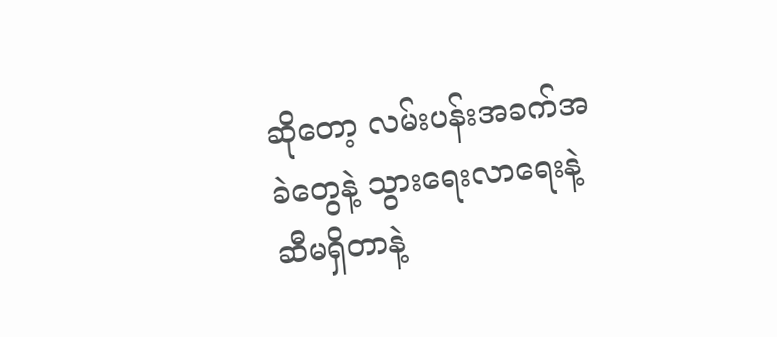ဆိုတော့ လမ်းပန်းအခက်အခဲတွေနဲ့ သွားရေးလာရေးနဲ့ ဆီမရှိတာနဲ့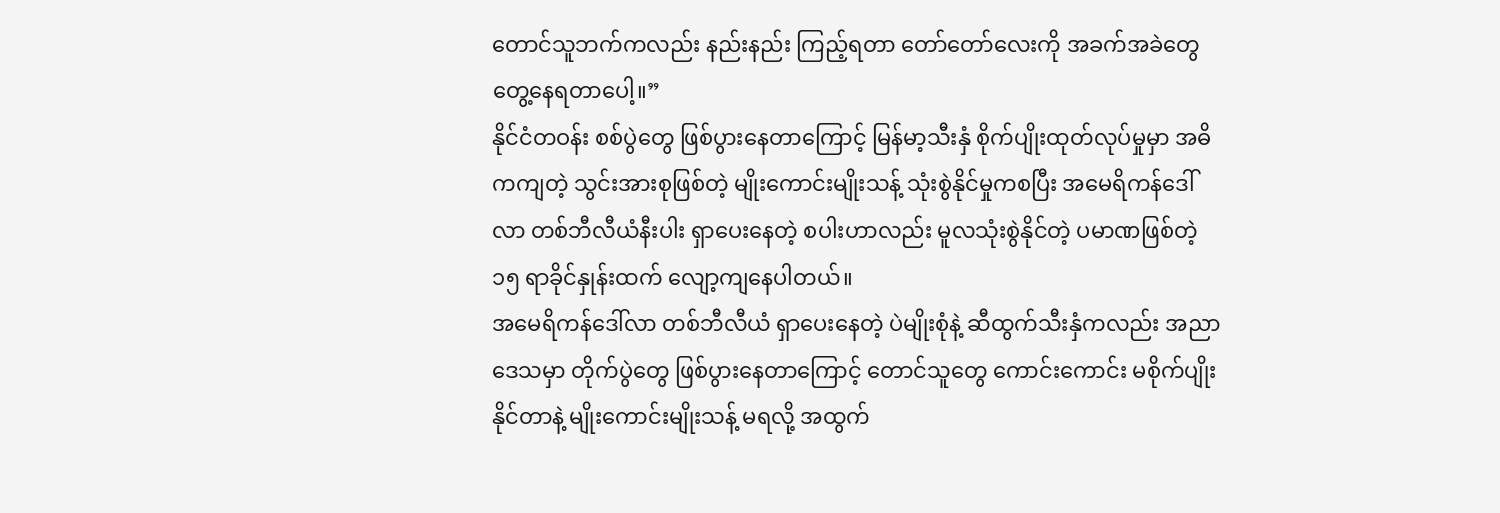တောင်သူဘက်ကလည်း နည်းနည်း ကြည့်ရတာ တော်တော်လေးကို အခက်အခဲတွေ တွေ့နေရတာပေါ့။”
နိုင်ငံတဝန်း စစ်ပွဲတွေ ဖြစ်ပွားနေတာကြောင့် မြန်မာ့သီးနှံ စိုက်ပျိုးထုတ်လုပ်မှုမှာ အဓိကကျတဲ့ သွင်းအားစုဖြစ်တဲ့ မျိုးကောင်းမျိုးသန့် သုံးစွဲနိုင်မှုကစပြီး အမေရိကန်ဒေါ်လာ တစ်ဘီလီယံနီးပါး ရှာပေးနေတဲ့ စပါးဟာလည်း မူလသုံးစွဲနိုင်တဲ့ ပမာဏဖြစ်တဲ့ ၁၅ ရာခိုင်နှုန်းထက် လျော့ကျနေပါတယ်။
အမေရိကန်ဒေါ်လာ တစ်ဘီလီယံ ရှာပေးနေတဲ့ ပဲမျိုးစုံနဲ့ ဆီထွက်သီးနှံကလည်း အညာဒေသမှာ တိုက်ပွဲတွေ ဖြစ်ပွားနေတာကြောင့် တောင်သူတွေ ကောင်းကောင်း မစိုက်ပျိုးနိုင်တာနဲ့ မျိုးကောင်းမျိုးသန့် မရလို့ အထွက်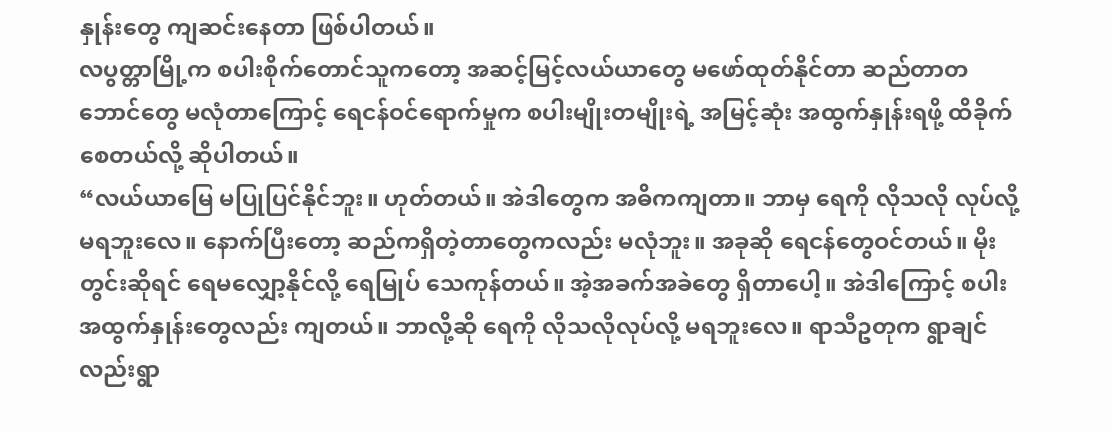နှုန်းတွေ ကျဆင်းနေတာ ဖြစ်ပါတယ်။
လပွတ္တာမြို့က စပါးစိုက်တောင်သူကတော့ အဆင့်မြင့်လယ်ယာတွေ မဖော်ထုတ်နိုင်တာ ဆည်တာတဘောင်တွေ မလုံတာကြောင့် ရေငန်ဝင်ရောက်မှုက စပါးမျိုးတမျိုးရဲ့ အမြင့်ဆုံး အထွက်နှုန်းရဖို့ ထိခိုက်စေတယ်လို့ ဆိုပါတယ်။
“လယ်ယာမြေ မပြုပြင်နိုင်ဘူး။ ဟုတ်တယ်။ အဲဒါတွေက အဓိကကျတာ။ ဘာမှ ရေကို လိုသလို လုပ်လို့မရဘူးလေ။ နောက်ပြီးတော့ ဆည်ကရှိတဲ့တာတွေကလည်း မလုံဘူး။ အခုဆို ရေငန်တွေဝင်တယ်။ မိုးတွင်းဆိုရင် ရေမလျှော့နိုင်လို့ ရေမြုပ် သေကုန်တယ်။ အဲ့အခက်အခဲတွေ ရှိတာပေါ့။ အဲဒါကြောင့် စပါးအထွက်နှုန်းတွေလည်း ကျတယ်။ ဘာလို့ဆို ရေကို လိုသလိုလုပ်လို့ မရဘူးလေ။ ရာသီဥတုက ရွာချင်လည်းရွာ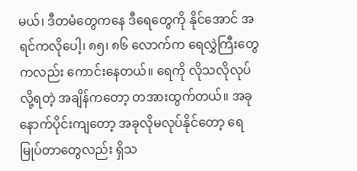မယ်၊ ဒီတမံတွေကနေ ဒီရေတွေကို နိုင်အောင် အရင်ကလိုပေါ့၊ ၈၅၊ ၈၆ လောက်က ရေလွှဲကြီးတွေကလည်း ကောင်းနေတယ်။ ရေကို လိုသလိုလုပ်လို့ရတဲ့ အချိန်ကတော့ တအားထွက်တယ်။ အခုနောက်ပိုင်းကျတော့ အခုလိုမလုပ်နိုင်တော့ ရေမြုပ်တာတွေလည်း ရှိသ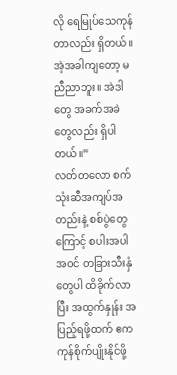လို ရေမြုပ်သေကုန်တာလည်း ရှိတယ်။ အဲ့အခါကျတော့ မညီညာဘူး။ အဲဒါတွေ အခက်အခဲတွေလည်း ရှိပါတယ်။”
လတ်တလော စက်သုံးဆီအကျပ်အတည်းနဲ့ စစ်ပွဲတွေကြောင့် စပါးအပါအဝင် တခြားသီးနှံတွေပါ ထိခိုက်လာပြီး အထွက်နှုန်း အပြည့်ရဖို့ထက် ဧကကုန်စိုက်ပျိုးနိုင်ဖို့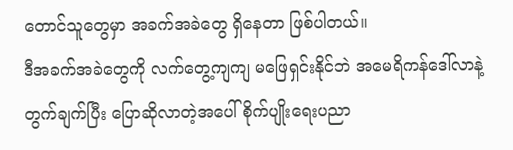တောင်သူတွေမှာ အခက်အခဲတွေ ရှိနေတာ ဖြစ်ပါတယ်။
ဒီအခက်အခဲတွေကို လက်တွေ့ကျကျ မဖြေရှင်းနိုင်ဘဲ အမေရိကန်ဒေါ်လာနဲ့ တွက်ချက်ပြီး ပြောဆိုလာတဲ့အပေါ် စိုက်ပျိုးရေးပညာ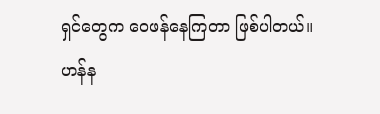ရှင်တွေက ဝေဖန်နေကြတာ ဖြစ်ပါတယ်။
ဟန်န